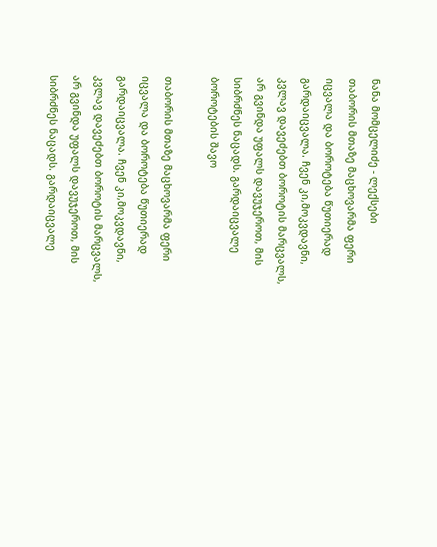ნანა მომცელიძე - ლექსები
თაბორის მთაზე მაცხოვარმა ფერი იცვალა და ბოროტება წუთიერად გარდაიცვალა. ჩვენ კი,მოკვდავნი, კვლავ დავეძებთ ბოროტის მარცვალს, არ გვინდა უფალს დავუჯეროთ, მის სიბრძნეს ნაცადს. გარდაიცვალე ბოროტების შავო

თაბორის მთაზე მაცხოვარმა ფერი იცვალა და ბოროტება წუთიერად გარდაიცვალა. ჩვენ კი,მოკვდავნი, კვლავ დავეძებთ ბოროტის მარცვალს, არ გვინდა უფალს დავუჯეროთ, მის სიბრძნეს ნაცადს. გარდაიცვალე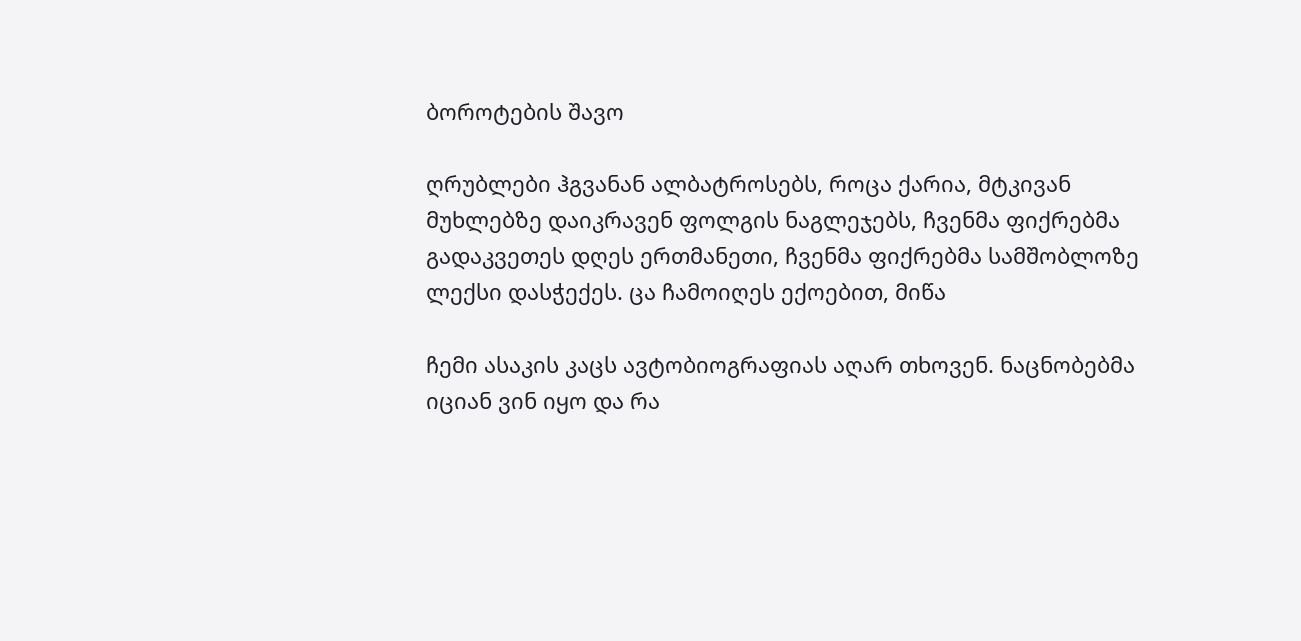ბოროტების შავო

ღრუბლები ჰგვანან ალბატროსებს, როცა ქარია, მტკივან მუხლებზე დაიკრავენ ფოლგის ნაგლეჯებს, ჩვენმა ფიქრებმა გადაკვეთეს დღეს ერთმანეთი, ჩვენმა ფიქრებმა სამშობლოზე ლექსი დასჭექეს. ცა ჩამოიღეს ექოებით, მიწა

ჩემი ასაკის კაცს ავტობიოგრაფიას აღარ თხოვენ. ნაცნობებმა იციან ვინ იყო და რა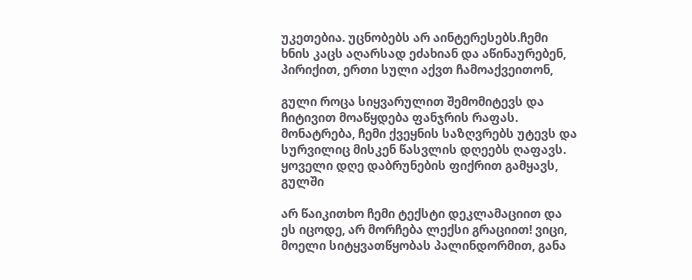უკეთებია. უცნობებს არ აინტერესებს.ჩემი ხნის კაცს აღარსად ეძახიან და აწინაურებენ, პირიქით, ერთი სული აქვთ ჩამოაქვეითონ,

გული როცა სიყვარულით შემომიტევს და ჩიტივით მოაწყდება ფანჯრის რაფას. მონატრება, ჩემი ქვეყნის საზღვრებს უტევს და სურვილიც მისკენ წასვლის დღეებს ღაფავს. ყოველი დღე დაბრუნების ფიქრით გამყავს, გულში

არ წაიკითხო ჩემი ტექსტი დეკლამაციით და ეს იცოდე, არ მორჩება ლექსი გრაციით! ვიცი, მოელი სიტყვათწყობას პალინდორმით, განა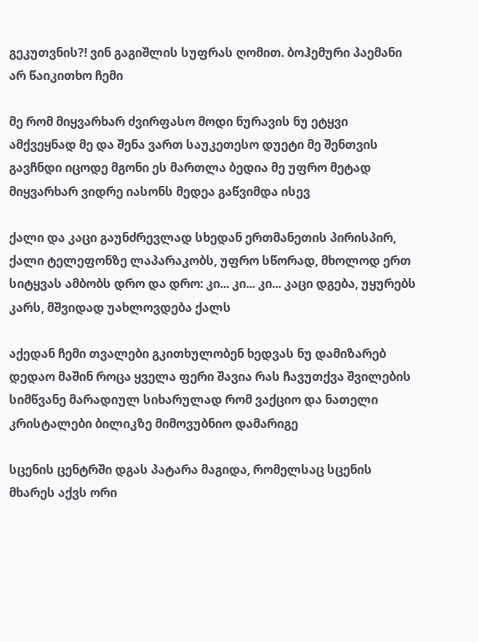გეკუთვნის?! ვინ გაგიშლის სუფრას ღომით. ბოჰემური პაემანი არ წაიკითხო ჩემი

მე რომ მიყვარხარ ძვირფასო მოდი ნურავის ნუ ეტყვი ამქვეყნად მე და შენა ვართ საუკეთესო დუეტი მე შენთვის გავჩნდი იცოდე მგონი ეს მართლა ბედია მე უფრო მეტად მიყვარხარ ვიდრე იასონს მედეა გაწვიმდა ისევ

ქალი და კაცი გაუნძრევლად სხედან ერთმანეთის პირისპირ, ქალი ტელეფონზე ლაპარაკობს, უფრო სწორად, მხოლოდ ერთ სიტყვას ამბობს დრო და დრო: კი... კი... კი... კაცი დგება, უყურებს კარს, მშვიდად უახლოვდება ქალს

აქედან ჩემი თვალები გკითხულობენ ხედვას ნუ დამიზარებ დედაო მაშინ როცა ყველა ფერი შავია რას ჩავუთქვა შვილების სიმწვანე მარადიულ სიხარულად რომ ვაქციო და ნათელი კრისტალები ბილიკზე მიმოვუბნიო დამარიგე

სცენის ცენტრში დგას პატარა მაგიდა, რომელსაც სცენის მხარეს აქვს ორი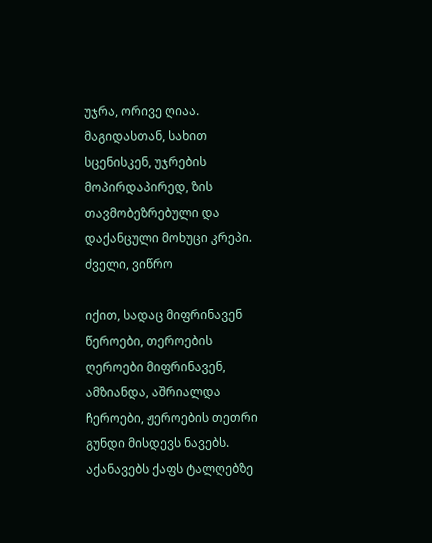უჯრა, ორივე ღიაა. მაგიდასთან, სახით სცენისკენ, უჯრების მოპირდაპირედ, ზის თავმობეზრებული და დაქანცული მოხუცი კრეპი. ძველი, ვიწრო

იქით, სადაც მიფრინავენ წეროები, თეროების ღეროები მიფრინავენ, ამზიანდა, აშრიალდა ჩეროები, ჟეროების თეთრი გუნდი მისდევს ნავებს. აქანავებს ქაფს ტალღებზე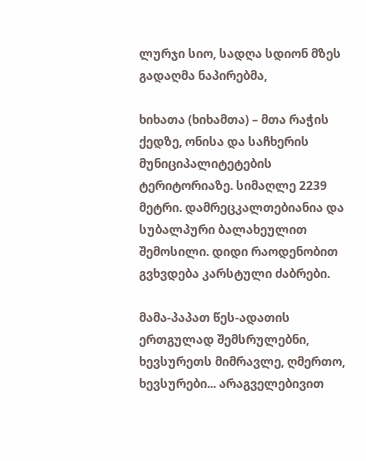ლურჯი სიო, სადღა სდიონ მზეს გადაღმა ნაპირებმა,

ხიხათა (ხიხამთა) – მთა რაჭის ქედზე, ონისა და საჩხერის მუნიციპალიტეტების ტერიტორიაზე. სიმაღლე 2239 მეტრი. დამრეცკალთებიანია და სუბალპური ბალახეულით შემოსილი. დიდი რაოდენობით გვხვდება კარსტული ძაბრები.

მამა-პაპათ წეს-ადათის ერთგულად შემსრულებნი, ხევსურეთს მიმრავლე, ღმერთო, ხევსურები... არაგველებივით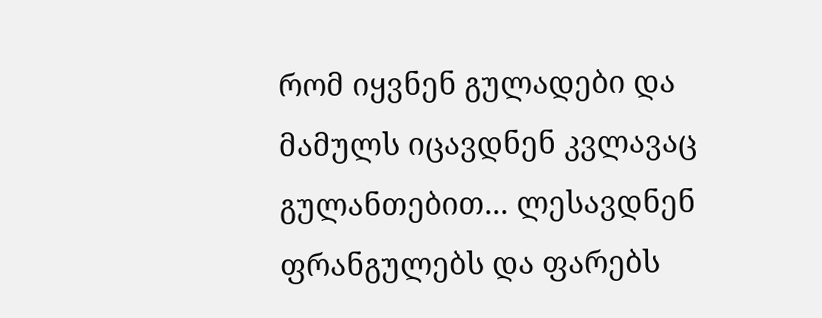რომ იყვნენ გულადები და მამულს იცავდნენ კვლავაც გულანთებით... ლესავდნენ ფრანგულებს და ფარებს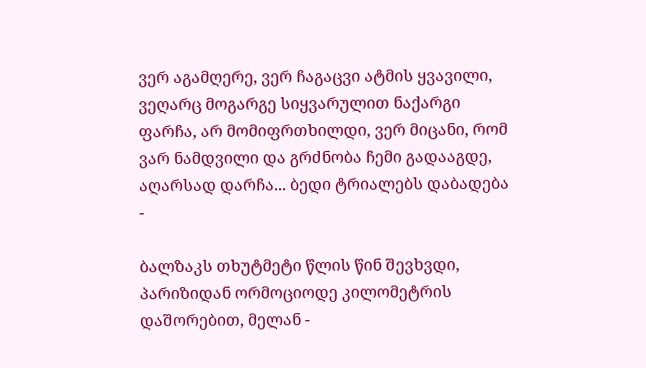ვერ აგამღერე, ვერ ჩაგაცვი ატმის ყვავილი, ვეღარც მოგარგე სიყვარულით ნაქარგი ფარჩა, არ მომიფრთხილდი, ვერ მიცანი, რომ ვარ ნამდვილი და გრძნობა ჩემი გადააგდე, აღარსად დარჩა... ბედი ტრიალებს დაბადება -

ბალზაკს თხუტმეტი წლის წინ შევხვდი, პარიზიდან ორმოციოდე კილომეტრის დაშორებით, მელან -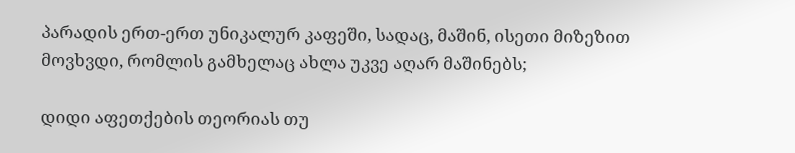პარადის ერთ-ერთ უნიკალურ კაფეში, სადაც, მაშინ, ისეთი მიზეზით მოვხვდი, რომლის გამხელაც ახლა უკვე აღარ მაშინებს;

დიდი აფეთქების თეორიას თუ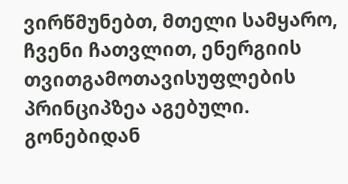ვირწმუნებთ, მთელი სამყარო, ჩვენი ჩათვლით, ენერგიის თვითგამოთავისუფლების პრინციპზეა აგებული. გონებიდან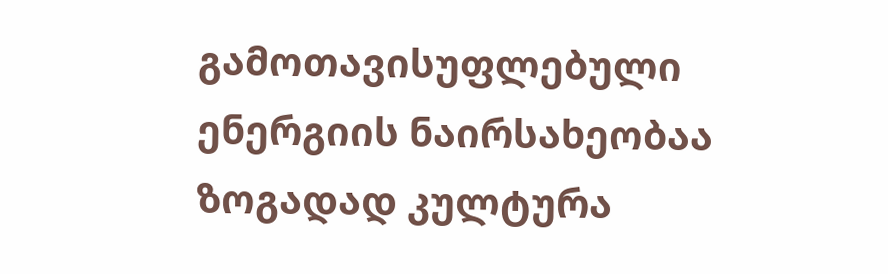გამოთავისუფლებული ენერგიის ნაირსახეობაა ზოგადად კულტურა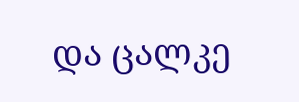და ცალკე